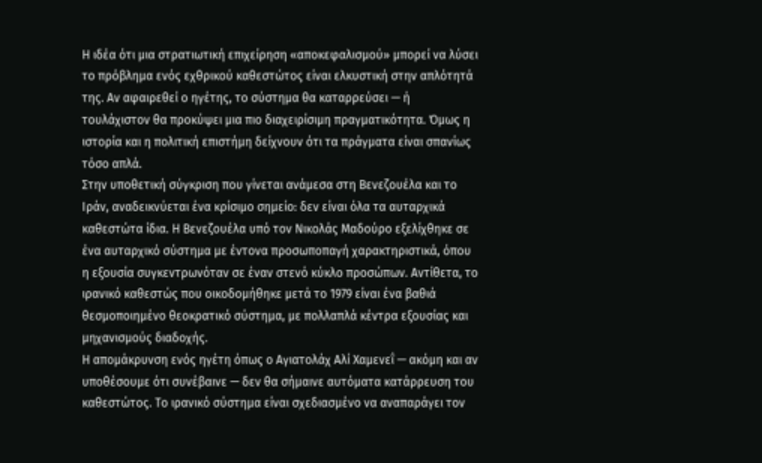Η ιδέα ότι μια στρατιωτική επιχείρηση «αποκεφαλισμού» μπορεί να λύσει το πρόβλημα ενός εχθρικού καθεστώτος είναι ελκυστική στην απλότητά της. Αν αφαιρεθεί ο ηγέτης, το σύστημα θα καταρρεύσει — ή τουλάχιστον θα προκύψει μια πιο διαχειρίσιμη πραγματικότητα. Όμως η ιστορία και η πολιτική επιστήμη δείχνουν ότι τα πράγματα είναι σπανίως τόσο απλά.
Στην υποθετική σύγκριση που γίνεται ανάμεσα στη Βενεζουέλα και το Ιράν, αναδεικνύεται ένα κρίσιμο σημείο: δεν είναι όλα τα αυταρχικά καθεστώτα ίδια. Η Βενεζουέλα υπό τον Νικολάς Μαδούρο εξελίχθηκε σε ένα αυταρχικό σύστημα με έντονα προσωποπαγή χαρακτηριστικά, όπου η εξουσία συγκεντρωνόταν σε έναν στενό κύκλο προσώπων. Αντίθετα, το ιρανικό καθεστώς που οικοδομήθηκε μετά το 1979 είναι ένα βαθιά θεσμοποιημένο θεοκρατικό σύστημα, με πολλαπλά κέντρα εξουσίας και μηχανισμούς διαδοχής.
Η απομάκρυνση ενός ηγέτη όπως ο Αγιατολάχ Αλί Χαμενεΐ — ακόμη και αν υποθέσουμε ότι συνέβαινε — δεν θα σήμαινε αυτόματα κατάρρευση του καθεστώτος. Το ιρανικό σύστημα είναι σχεδιασμένο να αναπαράγει τον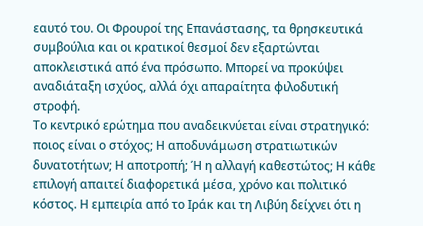εαυτό του. Οι Φρουροί της Επανάστασης, τα θρησκευτικά συμβούλια και οι κρατικοί θεσμοί δεν εξαρτώνται αποκλειστικά από ένα πρόσωπο. Μπορεί να προκύψει αναδιάταξη ισχύος, αλλά όχι απαραίτητα φιλοδυτική στροφή.
Το κεντρικό ερώτημα που αναδεικνύεται είναι στρατηγικό: ποιος είναι ο στόχος; Η αποδυνάμωση στρατιωτικών δυνατοτήτων; Η αποτροπή; Ή η αλλαγή καθεστώτος; Η κάθε επιλογή απαιτεί διαφορετικά μέσα, χρόνο και πολιτικό κόστος. Η εμπειρία από το Ιράκ και τη Λιβύη δείχνει ότι η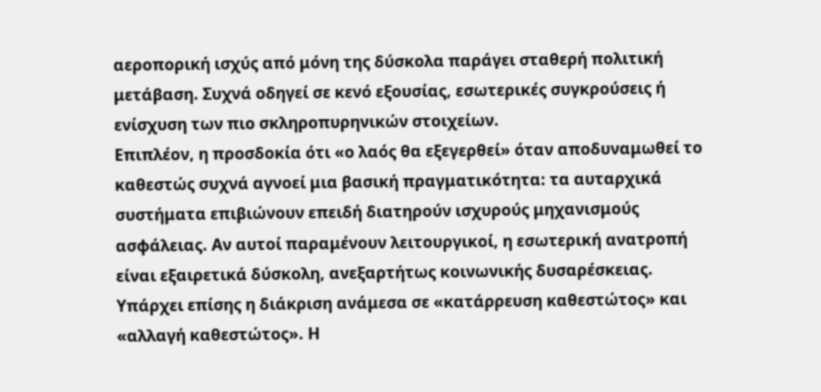αεροπορική ισχύς από μόνη της δύσκολα παράγει σταθερή πολιτική μετάβαση. Συχνά οδηγεί σε κενό εξουσίας, εσωτερικές συγκρούσεις ή ενίσχυση των πιο σκληροπυρηνικών στοιχείων.
Επιπλέον, η προσδοκία ότι «ο λαός θα εξεγερθεί» όταν αποδυναμωθεί το καθεστώς συχνά αγνοεί μια βασική πραγματικότητα: τα αυταρχικά συστήματα επιβιώνουν επειδή διατηρούν ισχυρούς μηχανισμούς ασφάλειας. Αν αυτοί παραμένουν λειτουργικοί, η εσωτερική ανατροπή είναι εξαιρετικά δύσκολη, ανεξαρτήτως κοινωνικής δυσαρέσκειας.
Υπάρχει επίσης η διάκριση ανάμεσα σε «κατάρρευση καθεστώτος» και «αλλαγή καθεστώτος». Η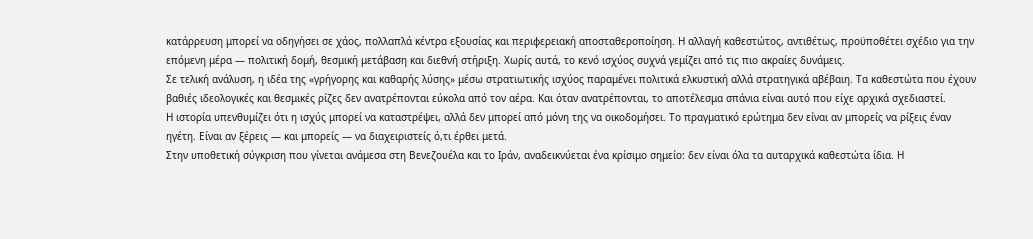κατάρρευση μπορεί να οδηγήσει σε χάος, πολλαπλά κέντρα εξουσίας και περιφερειακή αποσταθεροποίηση. Η αλλαγή καθεστώτος, αντιθέτως, προϋποθέτει σχέδιο για την επόμενη μέρα — πολιτική δομή, θεσμική μετάβαση και διεθνή στήριξη. Χωρίς αυτά, το κενό ισχύος συχνά γεμίζει από τις πιο ακραίες δυνάμεις.
Σε τελική ανάλυση, η ιδέα της «γρήγορης και καθαρής λύσης» μέσω στρατιωτικής ισχύος παραμένει πολιτικά ελκυστική αλλά στρατηγικά αβέβαιη. Τα καθεστώτα που έχουν βαθιές ιδεολογικές και θεσμικές ρίζες δεν ανατρέπονται εύκολα από τον αέρα. Και όταν ανατρέπονται, το αποτέλεσμα σπάνια είναι αυτό που είχε αρχικά σχεδιαστεί.
Η ιστορία υπενθυμίζει ότι η ισχύς μπορεί να καταστρέψει, αλλά δεν μπορεί από μόνη της να οικοδομήσει. Το πραγματικό ερώτημα δεν είναι αν μπορείς να ρίξεις έναν ηγέτη. Είναι αν ξέρεις — και μπορείς — να διαχειριστείς ό,τι έρθει μετά.
Στην υποθετική σύγκριση που γίνεται ανάμεσα στη Βενεζουέλα και το Ιράν, αναδεικνύεται ένα κρίσιμο σημείο: δεν είναι όλα τα αυταρχικά καθεστώτα ίδια. Η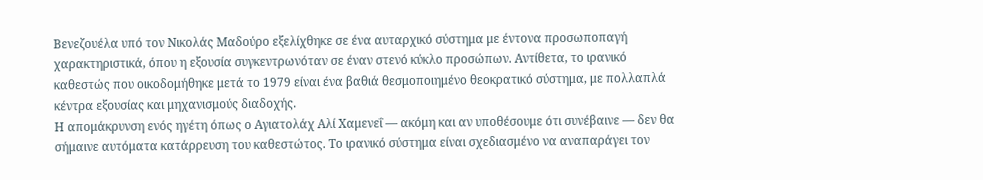Βενεζουέλα υπό τον Νικολάς Μαδούρο εξελίχθηκε σε ένα αυταρχικό σύστημα με έντονα προσωποπαγή χαρακτηριστικά, όπου η εξουσία συγκεντρωνόταν σε έναν στενό κύκλο προσώπων. Αντίθετα, το ιρανικό καθεστώς που οικοδομήθηκε μετά το 1979 είναι ένα βαθιά θεσμοποιημένο θεοκρατικό σύστημα, με πολλαπλά κέντρα εξουσίας και μηχανισμούς διαδοχής.
Η απομάκρυνση ενός ηγέτη όπως ο Αγιατολάχ Αλί Χαμενεΐ — ακόμη και αν υποθέσουμε ότι συνέβαινε — δεν θα σήμαινε αυτόματα κατάρρευση του καθεστώτος. Το ιρανικό σύστημα είναι σχεδιασμένο να αναπαράγει τον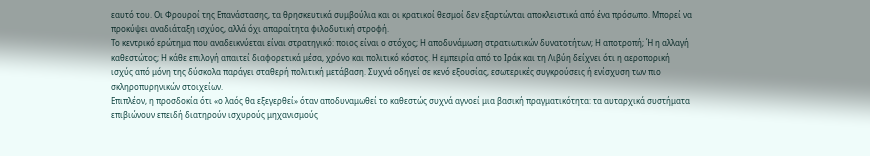εαυτό του. Οι Φρουροί της Επανάστασης, τα θρησκευτικά συμβούλια και οι κρατικοί θεσμοί δεν εξαρτώνται αποκλειστικά από ένα πρόσωπο. Μπορεί να προκύψει αναδιάταξη ισχύος, αλλά όχι απαραίτητα φιλοδυτική στροφή.
Το κεντρικό ερώτημα που αναδεικνύεται είναι στρατηγικό: ποιος είναι ο στόχος; Η αποδυνάμωση στρατιωτικών δυνατοτήτων; Η αποτροπή; Ή η αλλαγή καθεστώτος; Η κάθε επιλογή απαιτεί διαφορετικά μέσα, χρόνο και πολιτικό κόστος. Η εμπειρία από το Ιράκ και τη Λιβύη δείχνει ότι η αεροπορική ισχύς από μόνη της δύσκολα παράγει σταθερή πολιτική μετάβαση. Συχνά οδηγεί σε κενό εξουσίας, εσωτερικές συγκρούσεις ή ενίσχυση των πιο σκληροπυρηνικών στοιχείων.
Επιπλέον, η προσδοκία ότι «ο λαός θα εξεγερθεί» όταν αποδυναμωθεί το καθεστώς συχνά αγνοεί μια βασική πραγματικότητα: τα αυταρχικά συστήματα επιβιώνουν επειδή διατηρούν ισχυρούς μηχανισμούς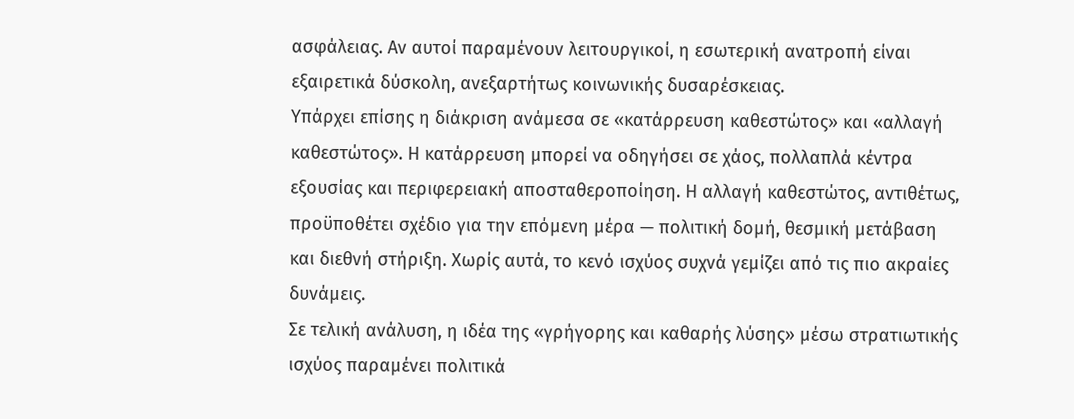ασφάλειας. Αν αυτοί παραμένουν λειτουργικοί, η εσωτερική ανατροπή είναι εξαιρετικά δύσκολη, ανεξαρτήτως κοινωνικής δυσαρέσκειας.
Υπάρχει επίσης η διάκριση ανάμεσα σε «κατάρρευση καθεστώτος» και «αλλαγή καθεστώτος». Η κατάρρευση μπορεί να οδηγήσει σε χάος, πολλαπλά κέντρα εξουσίας και περιφερειακή αποσταθεροποίηση. Η αλλαγή καθεστώτος, αντιθέτως, προϋποθέτει σχέδιο για την επόμενη μέρα — πολιτική δομή, θεσμική μετάβαση και διεθνή στήριξη. Χωρίς αυτά, το κενό ισχύος συχνά γεμίζει από τις πιο ακραίες δυνάμεις.
Σε τελική ανάλυση, η ιδέα της «γρήγορης και καθαρής λύσης» μέσω στρατιωτικής ισχύος παραμένει πολιτικά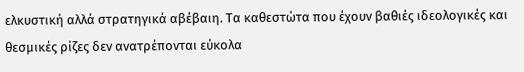ελκυστική αλλά στρατηγικά αβέβαιη. Τα καθεστώτα που έχουν βαθιές ιδεολογικές και θεσμικές ρίζες δεν ανατρέπονται εύκολα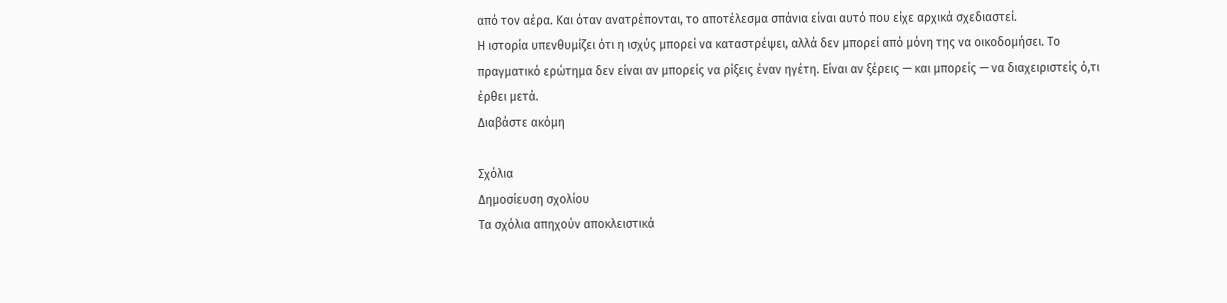από τον αέρα. Και όταν ανατρέπονται, το αποτέλεσμα σπάνια είναι αυτό που είχε αρχικά σχεδιαστεί.
Η ιστορία υπενθυμίζει ότι η ισχύς μπορεί να καταστρέψει, αλλά δεν μπορεί από μόνη της να οικοδομήσει. Το πραγματικό ερώτημα δεν είναι αν μπορείς να ρίξεις έναν ηγέτη. Είναι αν ξέρεις — και μπορείς — να διαχειριστείς ό,τι έρθει μετά.
Διαβάστε ακόμη

Σχόλια
Δημοσίευση σχολίου
Τα σχόλια απηχούν αποκλειστικά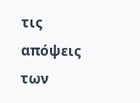τις απόψεις των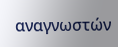αναγνωστών